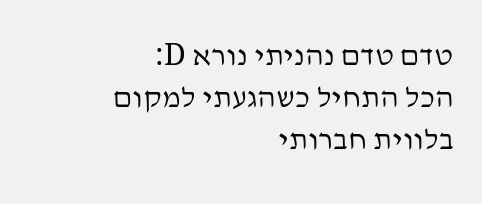טדם טדם נהניתי נורא D:
הכל התחיל כשהגעתי למקום בלווית חברותי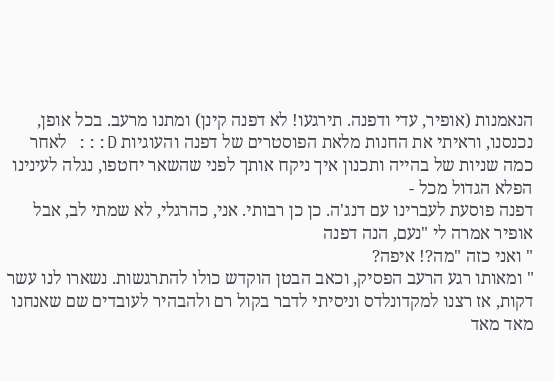הנאמנות (אופיר, עדי ודפנה. תירגעו! לא דפנה קינן) ומתנו מרעב. בכל אופן, נכנסנו, וראיתי את החנות מלאת הפוסטרים של דפנה והעוגיות D::: לאחר כמה שניות של בהייה ותכנון איך ניקח אותך לפני שהשאר יחטפו, נגלה לעינינו הפלא הגדול מכל -
דפנה פוסעת לעברינו עם דנג'ה. כן כן רבותי. אני, כהרגלי, לא שמתי לב, אבל אופיר אמרה לי "נעם, הנה דפנה
" ואני כזה "מה?! איפה?
" ומאותו רגע הרעב הפסיק, וכאב הבטן הוקדש כולו להתרגשות. נשארו לנו עשר דקות, אז רצנו למקדונלדס וניסיתי לדבר בקול רם ולהבהיר לעובדים שם שאנחנו מאד מאד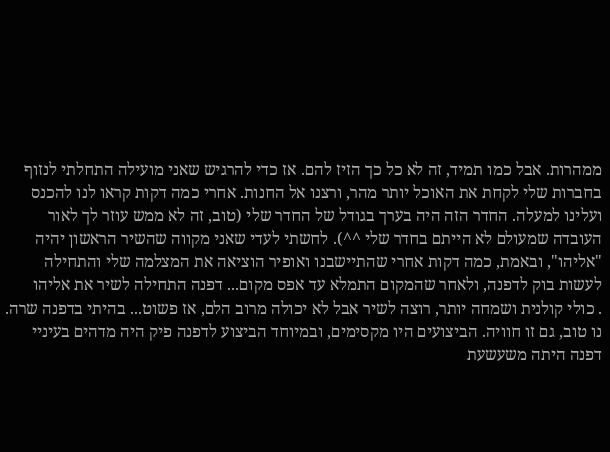ממהרות. אבל כמו תמיד, זה לא כל כך הזיז להם. אז כדי להרגיש שאני מועילה התחלתי לנזוף בחברות שלי לקחת את האוכל יותר מהר, ורצנו אל החנות. אחרי כמה דקות קראו לנו להכנס ועלינו למעלה. החדר הזה היה בערך בגודל של החדר שלי (טוב, זה לא ממש עוזר לך לאור העובדה שמעולם לא הייתם בחדר שלי ^^). לחשתי לעדי שאני מקווה שהשיר הראשון יהיה "אליהו", ובאמת, כמה דקות אחרי שהתיישבנו ואופיר הוציאה את המצלמה שלי והתחילה לעשות בוק לדפנה, ולאחר שהמקום התמלא עד אפס מקום... דפנה התחילה לשיר את אליהו
. כולי קולנית ושמחה יותר, רוצה לשיר אבל לא יכולה מרוב הלם, אז פשוט... בהיתי בדפנה שרה. נו טוב, גם זו חוויה. הביצועים היו מקסימים, ובמיוחד הביצוע לדפנה פיק היה מדהים בעיניי
דפנה היתה משעשעת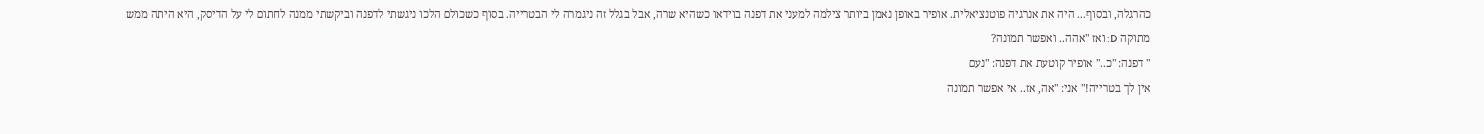כהרגלה, ובסוף... היה את אנרגיה פוטנציאלית. אופיר באופן נאמן ביותר צילמה למעני את דפנה בוידאו כשהיא שרה, אבל בגלל זה ניגמרה לי הבטרייה. בסוף כשכולם הלכו ניגשתי לדפנה וביקשתי ממנה לחתום לי על הדיסק, היא היתה ממש מתוקה D: ואז "אהה.. ואפשר תמונה?
" דפנה: "כ.." אופיר קוטעת את דפנה: "נעם
אין לך בטרייה!" אני: "אה, אז.. אי אפשר תמונה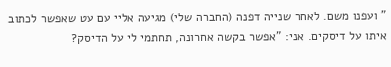" ועפנו משם. לאחר שנייה דפנה (החברה שלי) מגיעה אליי עם עט שאפשר לכתוב איתו על דיסקים. אני: "אפשר בקשה אחרונה, תחתמי לי על הדיסק?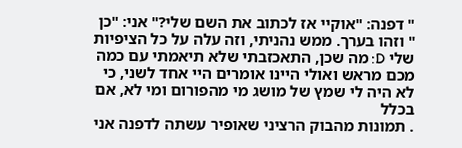" דפנה: "אוקיי אז לכתוב את השם שלי?" אני: "כן
" וזהו בערך. ממש נהניתי, וזה עלה על כל הציפיות שלי D: מה שכן, התאכזבתי שלא תיאמתי עם כמה מכם מראש ואולי היינו אומרים היי אחד לשני, כי לא היה לי שמץ של מושג מי מהפורום ומי לא, אם בכלל
. תמונות מהבוק הרציני שאופיר עשתה לדפנה אני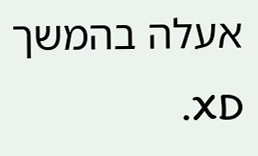אעלה בהמשך XD.